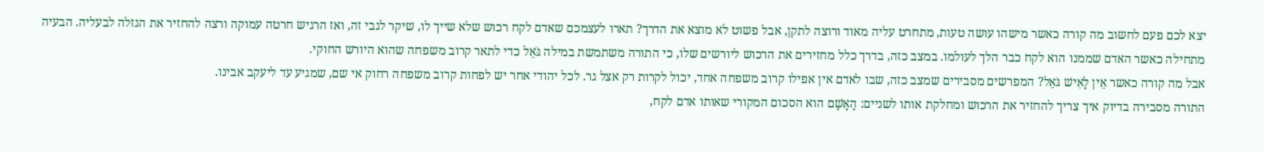יצא לכם פעם לחשוב מה קורה כאשר מישהו עושה טעות, מתחרט עליה מאוד ורוצה לתקן, אבל פשוט לא מוצא את הדרך? תארו לעצמכם שאדם לקח רכוש שלא שייך לו, שיקר לגבי זה, ואז הרגיש חרטה עמוקה ורצה להחזיר את הגזלה לבעליה. הבעיה מתחילה כאשר האדם שממנו הוא לקח כבר הלך לעולמו. במצב כזה, בדרך כלל מחזירים את הרכוש ליורשים שלו, כי התורה משתמשת במילה גֹּאֵל כדי לתאר קרוב משפחה שהוא היורש החוקי.
אבל מה קורה כאשר אֵין לָאִישׁ גֹּאֵל? המפרשים מסבירים שמצב כזה, שבו לאדם אין אפילו קרוב משפחה אחד, יכול לקרות רק אצל גר. לכל יהודי אחר יש לפחות קרוב משפחה רחוק אי שם, שמגיע עד ליעקב אבינו.
התורה מסבירה בדיוק איך צריך להחזיר את הרכוש ומחלקת אותו לשניים: הָאָשָׁם הוא הסכום המקורי שאותו אדם לקח,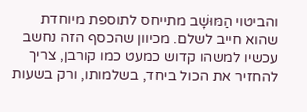והביטוי הַמּוּשָׁב מתייחס לתוספת מיוחדת שהוא חייב לשלם. מכיוון שהכסף הזה נחשב עכשיו למשהו קדוש כמעט כמו קורבן, צריך להחזיר את הכול ביחד, בשלמותו, ורק בשעות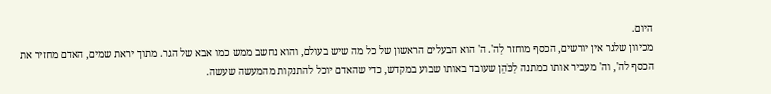היום.
מכיוון שלגר אין יורשים, הכסף מוחזר לַה'. ה' הוא הבעלים הראשון של כל מה שיש בעולם, והוא נחשב ממש כמו אבא של הגר. מתוך יראת שמים, האדם מחזיר את הכסף לה', וה' מעביר אותו כמתנה לַכֹּהֵן שעובד באותו שבוע במקדש, כדי שהאדם יוכל להתנקות מהמעשה שעשה.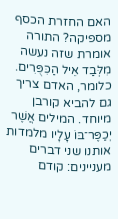האם החזרת הכסף מספיקה? התורה אומרת שזה נעשה מִלְּבַד אֵיל הַכִּפֻּרִים. כלומר, האדם צריך גם להביא קורבן מיוחד. המילים אֲשֶׁר יְכַפֶּר־בּוֹ עָלָיו מלמדות אותנו שני דברים מעניינים: קודם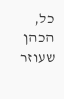כל, הכהן שעוזר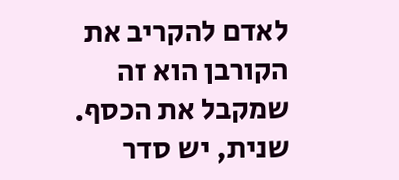לאדם להקריב את הקורבן הוא זה שמקבל את הכסף. שנית, יש סדר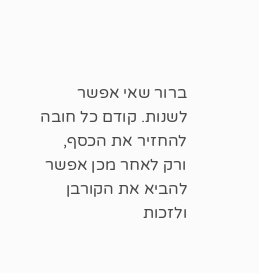ברור שאי אפשר לשנות. קודם כל חובה להחזיר את הכסף, ורק לאחר מכן אפשר להביא את הקורבן ולזכות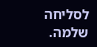לסליחה שלמה.